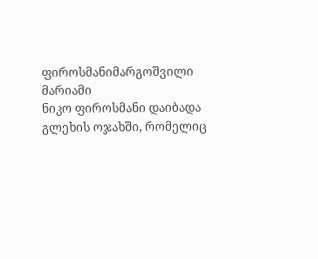ფიროსმანიმარგოშვილი მარიამი
ნიკო ფიროსმანი დაიბადა გლეხის ოჯახში, რომელიც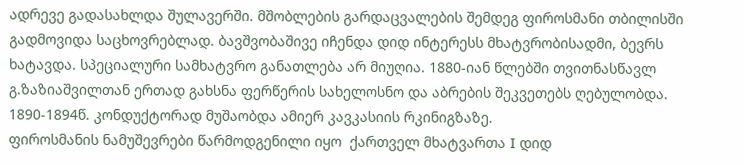ადრევე გადასახლდა შულავერში. მშობლების გარდაცვალების შემდეგ ფიროსმანი თბილისში გადმოვიდა საცხოვრებლად. ბავშვობაშივე იჩენდა დიდ ინტერესს მხატვრობისადმი, ბევრს ხატავდა. სპეციალური სამხატვრო განათლება არ მიუღია. 1880-იან წლებში თვითნასწავლ გ.ზაზიაშვილთან ერთად გახსნა ფერწერის სახელოსნო და აბრების შეკვეთებს ღებულობდა. 1890-1894წ. კონდუქტორად მუშაობდა ამიერ კავკასიის რკინიგზაზე.
ფიროსმანის ნამუშევრები წარმოდგენილი იყო  ქართველ მხატვართა I დიდ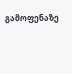გამოფენაზე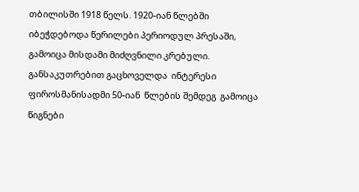თბილისში 1918 წელს. 1920-იან წლებში იბეჭდებოდა წერილები პერიოდულ პრესაში, გამოიცა მისდამი მიძღვნილი კრებული. განსაკუთრებით გაცხოველდა  ინტერესი  ფიროსმანისადმი 50-იან  წლების შემდეგ  გამოიცა  წიგნები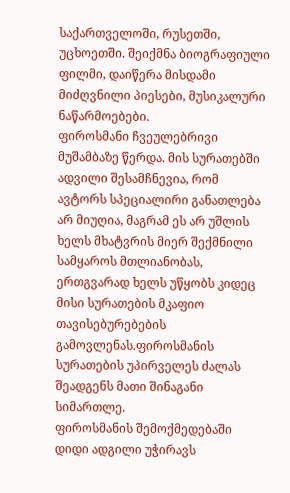საქართველოში, რუსეთში, უცხოეთში. შეიქმნა ბიოგრაფიული ფილმი, დაიწერა მისდამი მიძღვნილი პიესები, მუსიკალური ნაწარმოებები.
ფიროსმანი ჩვეულებრივი მუშამბაზე წერდა. მის სურათებში ადვილი შესამჩნევია, რომ ავტორს სპეციალირი განათლება არ მიუღია, მაგრამ ეს არ უშლის ხელს მხატვრის მიერ შექმნილი სამყაროს მთლიანობას, ერთგვარად ხელს უწყობს კიდეც მისი სურათების მკაფიო თავისებურებების გამოვლენას.ფიროსმანის სურათების უპირველეს ძალას შეადგენს მათი შინაგანი სიმართლე.
ფიროსმანის შემოქმედებაში დიდი ადგილი უჭირავს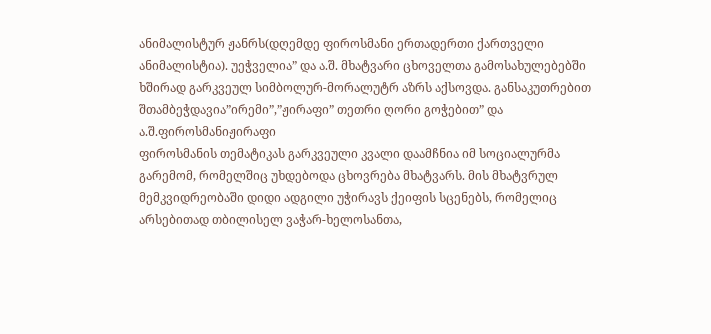ანიმალისტურ ჟანრს(დღემდე ფიროსმანი ერთადერთი ქართველი ანიმალისტია). უეჭველია” და ა.შ. მხატვარი ცხოველთა გამოსახულებებში ხშირად გარკვეულ სიმბოლურ-მორალუტრ აზრს აქსოვდა. განსაკუთრებით შთამბეჭდავია”ირემი”,”ჟირაფი” თეთრი ღორი გოჭებით” და ა.შ.ფიროსმანიჟირაფი
ფიროსმანის თემატიკას გარკვეული კვალი დაამჩნია იმ სოციალურმა გარემომ, რომელშიც უხდებოდა ცხოვრება მხატვარს. მის მხატვრულ მემკვიდრეობაში დიდი ადგილი უჭირავს ქეიფის სცენებს, რომელიც არსებითად თბილისელ ვაჭარ-ხელოსანთა,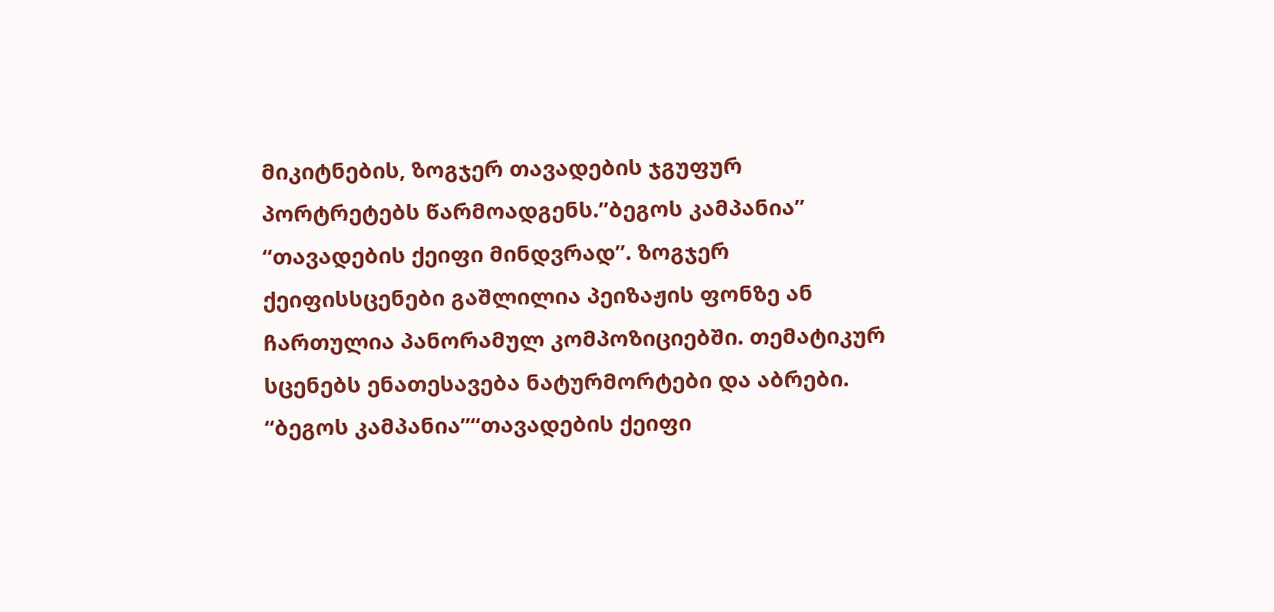მიკიტნების, ზოგჯერ თავადების ჯგუფურ პორტრეტებს წარმოადგენს.”ბეგოს კამპანია” “თავადების ქეიფი მინდვრად”. ზოგჯერ ქეიფისსცენები გაშლილია პეიზაჟის ფონზე ან ჩართულია პანორამულ კომპოზიციებში. თემატიკურ სცენებს ენათესავება ნატურმორტები და აბრები. “ბეგოს კამპანია”“თავადების ქეიფი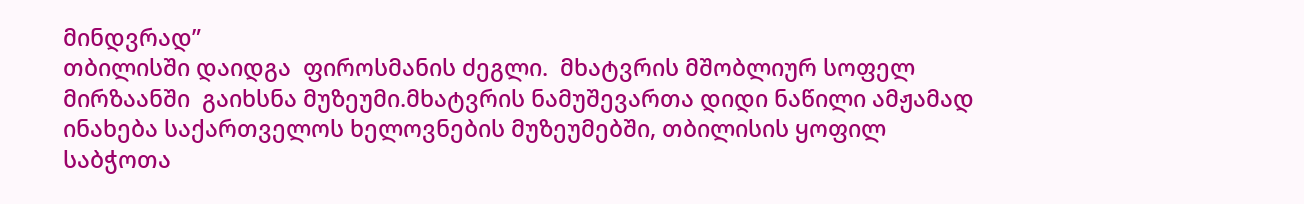მინდვრად”
თბილისში დაიდგა  ფიროსმანის ძეგლი.  მხატვრის მშობლიურ სოფელ მირზაანში  გაიხსნა მუზეუმი.მხატვრის ნამუშევართა დიდი ნაწილი ამჟამად ინახება საქართველოს ხელოვნების მუზეუმებში, თბილისის ყოფილ  საბჭოთა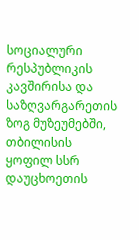სოციალური რესპუბლიკის კავშირისა და საზღვარგარეთის ზოგ მუზეუმებში, თბილისის  ყოფილ სსრ დაუცხოეთის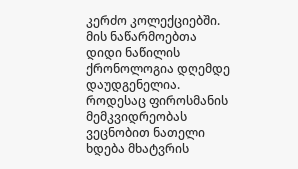კერძო კოლექციებში. მის ნაწარმოებთა დიდი ნაწილის ქრონოლოგია დღემდე დაუდგენელია.
როდესაც ფიროსმანის მემკვიდრეობას ვეცნობით ნათელი ხდება მხატვრის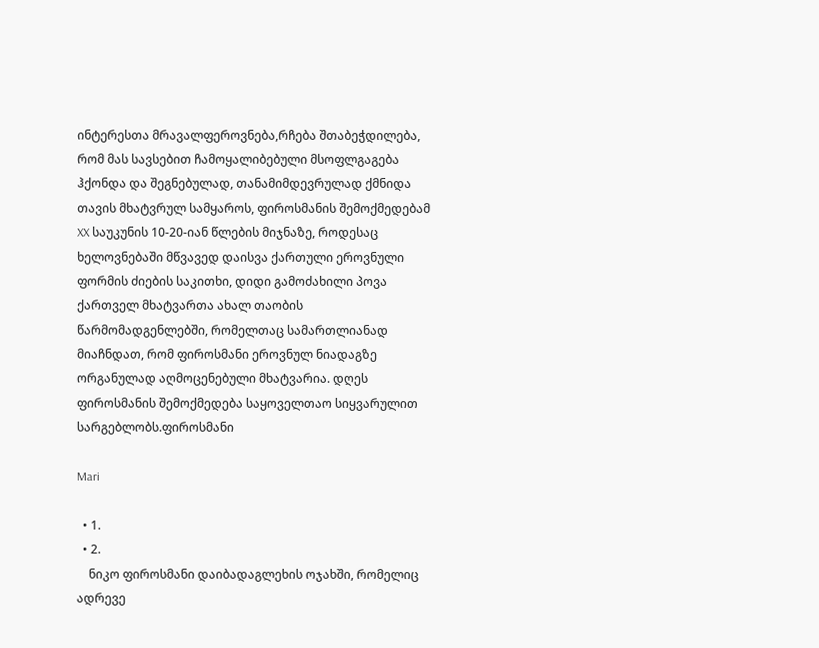ინტერესთა მრავალფეროვნება,რჩება შთაბეჭდილება, რომ მას სავსებით ჩამოყალიბებული მსოფლგაგება ჰქონდა და შეგნებულად, თანამიმდევრულად ქმნიდა თავის მხატვრულ სამყაროს, ფიროსმანის შემოქმედებამ XX საუკუნის 10-20-იან წლების მიჯნაზე, როდესაც ხელოვნებაში მწვავედ დაისვა ქართული ეროვნული ფორმის ძიების საკითხი, დიდი გამოძახილი პოვა ქართველ მხატვართა ახალ თაობის წარმომადგენლებში, რომელთაც სამართლიანად მიაჩნდათ, რომ ფიროსმანი ეროვნულ ნიადაგზე ორგანულად აღმოცენებული მხატვარია. დღეს ფიროსმანის შემოქმედება საყოველთაო სიყვარულით სარგებლობს.ფიროსმანი

Mari

  • 1.
  • 2.
    ნიკო ფიროსმანი დაიბადაგლეხის ოჯახში, რომელიც ადრევე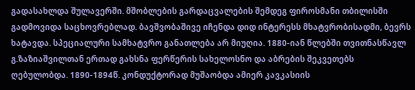გადასახლდა შულავერში. მშობლების გარდაცვალების შემდეგ ფიროსმანი თბილისში გადმოვიდა საცხოვრებლად. ბავშვობაშივე იჩენდა დიდ ინტერესს მხატვრობისადმი, ბევრს ხატავდა. სპეციალური სამხატვრო განათლება არ მიუღია. 1880-იან წლებში თვითნასწავლ გ.ზაზიაშვილთან ერთად გახსნა ფერწერის სახელოსნო და აბრების შეკვეთებს ღებულობდა. 1890-1894წ. კონდუქტორად მუშაობდა ამიერ კავკასიის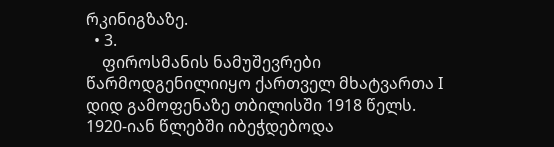რკინიგზაზე.
  • 3.
    ფიროსმანის ნამუშევრები წარმოდგენილიიყო ქართველ მხატვართა I დიდ გამოფენაზე თბილისში 1918 წელს. 1920-იან წლებში იბეჭდებოდა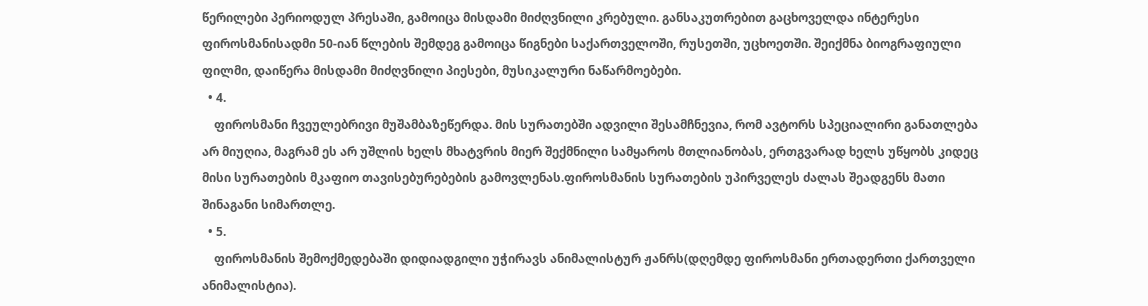წერილები პერიოდულ პრესაში, გამოიცა მისდამი მიძღვნილი კრებული. განსაკუთრებით გაცხოველდა ინტერესი ფიროსმანისადმი 50-იან წლების შემდეგ გამოიცა წიგნები საქართველოში, რუსეთში, უცხოეთში. შეიქმნა ბიოგრაფიული ფილმი, დაიწერა მისდამი მიძღვნილი პიესები, მუსიკალური ნაწარმოებები.
  • 4.
    ფიროსმანი ჩვეულებრივი მუშამბაზეწერდა. მის სურათებში ადვილი შესამჩნევია, რომ ავტორს სპეციალირი განათლება არ მიუღია, მაგრამ ეს არ უშლის ხელს მხატვრის მიერ შექმნილი სამყაროს მთლიანობას, ერთგვარად ხელს უწყობს კიდეც მისი სურათების მკაფიო თავისებურებების გამოვლენას.ფიროსმანის სურათების უპირველეს ძალას შეადგენს მათი შინაგანი სიმართლე.
  • 5.
    ფიროსმანის შემოქმედებაში დიდიადგილი უჭირავს ანიმალისტურ ჟანრს(დღემდე ფიროსმანი ერთადერთი ქართველი ანიმალისტია).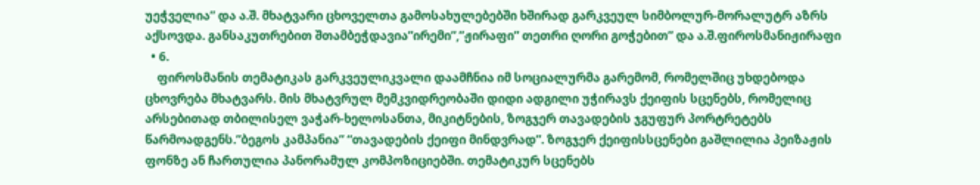უეჭველია” და ა.შ. მხატვარი ცხოველთა გამოსახულებებში ხშირად გარკვეულ სიმბოლურ-მორალუტრ აზრს აქსოვდა. განსაკუთრებით შთამბეჭდავია”ირემი”,”ჟირაფი” თეთრი ღორი გოჭებით” და ა.შ.ფიროსმანიჟირაფი
  • 6.
    ფიროსმანის თემატიკას გარკვეულიკვალი დაამჩნია იმ სოციალურმა გარემომ, რომელშიც უხდებოდა ცხოვრება მხატვარს. მის მხატვრულ მემკვიდრეობაში დიდი ადგილი უჭირავს ქეიფის სცენებს, რომელიც არსებითად თბილისელ ვაჭარ-ხელოსანთა, მიკიტნების, ზოგჯერ თავადების ჯგუფურ პორტრეტებს წარმოადგენს.”ბეგოს კამპანია” “თავადების ქეიფი მინდვრად”. ზოგჯერ ქეიფისსცენები გაშლილია პეიზაჟის ფონზე ან ჩართულია პანორამულ კომპოზიციებში. თემატიკურ სცენებს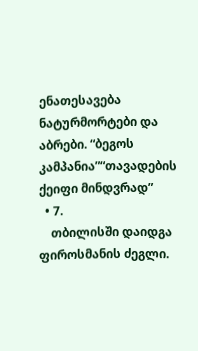ენათესავება ნატურმორტები და აბრები. “ბეგოს კამპანია”“თავადების ქეიფი მინდვრად”
  • 7.
    თბილისში დაიდგა ფიროსმანის ძეგლი.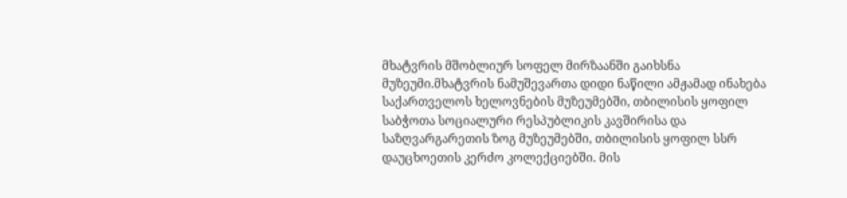მხატვრის მშობლიურ სოფელ მირზაანში გაიხსნა მუზეუმი.მხატვრის ნამუშევართა დიდი ნაწილი ამჟამად ინახება საქართველოს ხელოვნების მუზეუმებში, თბილისის ყოფილ საბჭოთა სოციალური რესპუბლიკის კავშირისა და საზღვარგარეთის ზოგ მუზეუმებში, თბილისის ყოფილ სსრ დაუცხოეთის კერძო კოლექციებში. მის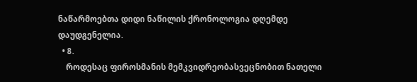ნაწარმოებთა დიდი ნაწილის ქრონოლოგია დღემდე დაუდგენელია.
  • 8.
    როდესაც ფიროსმანის მემკვიდრეობასვეცნობით ნათელი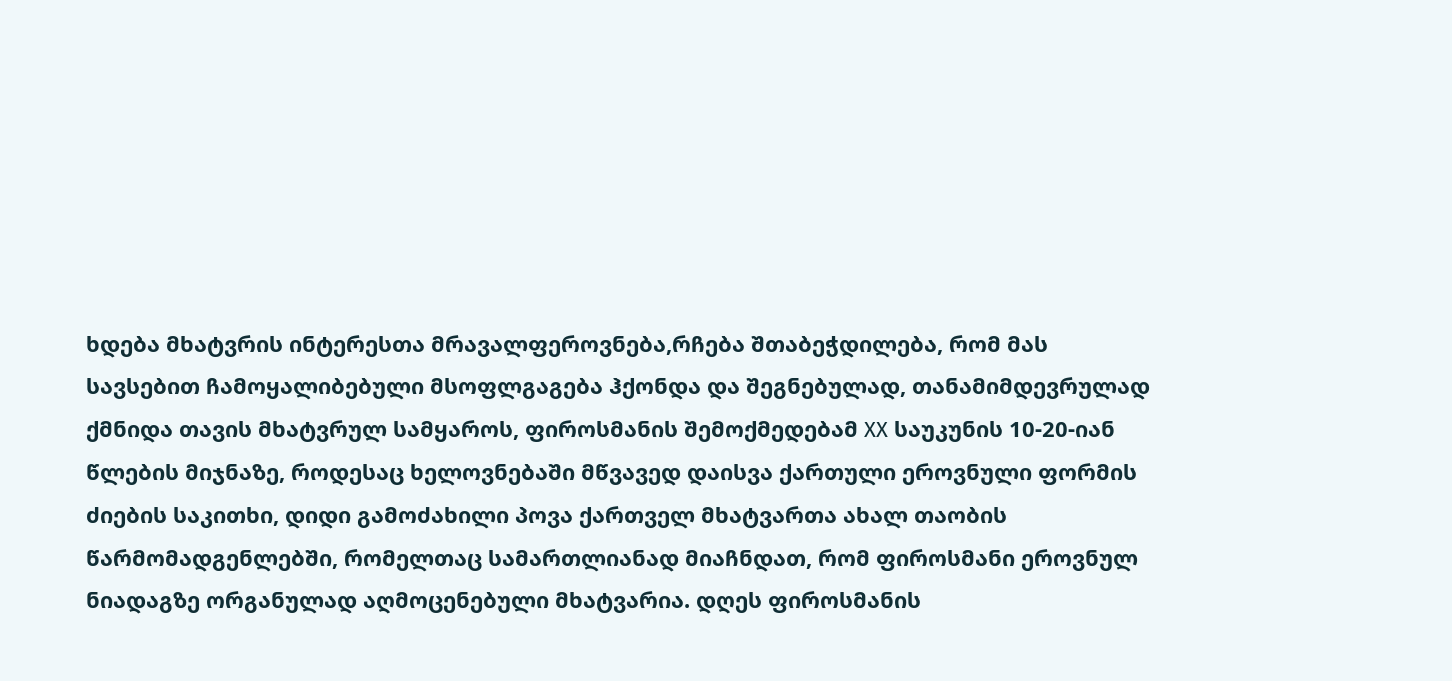ხდება მხატვრის ინტერესთა მრავალფეროვნება,რჩება შთაბეჭდილება, რომ მას სავსებით ჩამოყალიბებული მსოფლგაგება ჰქონდა და შეგნებულად, თანამიმდევრულად ქმნიდა თავის მხატვრულ სამყაროს, ფიროსმანის შემოქმედებამ XX საუკუნის 10-20-იან წლების მიჯნაზე, როდესაც ხელოვნებაში მწვავედ დაისვა ქართული ეროვნული ფორმის ძიების საკითხი, დიდი გამოძახილი პოვა ქართველ მხატვართა ახალ თაობის წარმომადგენლებში, რომელთაც სამართლიანად მიაჩნდათ, რომ ფიროსმანი ეროვნულ ნიადაგზე ორგანულად აღმოცენებული მხატვარია. დღეს ფიროსმანის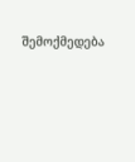შემოქმედება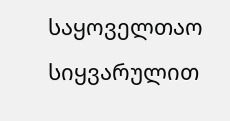საყოველთაო სიყვარულით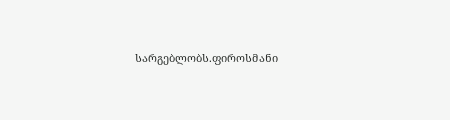სარგებლობს.ფიროსმანი